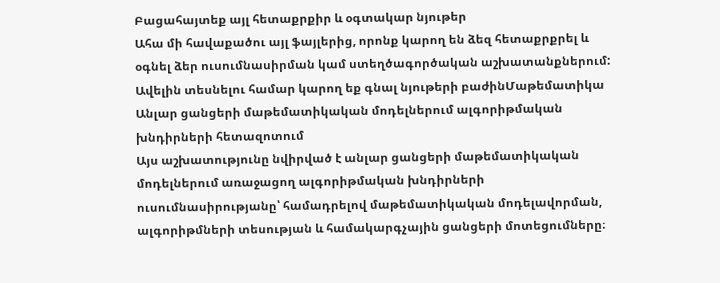Բացահայտեք այլ հետաքրքիր և օգտակար նյութեր
Ահա մի հավաքածու այլ ֆայլերից, որոնք կարող են ձեզ հետաքրքրել և օգնել ձեր ուսումնասիրման կամ ստեղծագործական աշխատանքներում: Ավելին տեսնելու համար կարող եք գնալ նյութերի բաժինՄաթեմատիկա
Անլար ցանցերի մաթեմատիկական մոդելներում ալգորիթմական խնդիրների հետազոտում
Այս աշխատությունը նվիրված է անլար ցանցերի մաթեմատիկական մոդելներում առաջացող ալգորիթմական խնդիրների ուսումնասիրությանը՝ համադրելով մաթեմատիկական մոդելավորման, ալգորիթմների տեսության և համակարգչային ցանցերի մոտեցումները։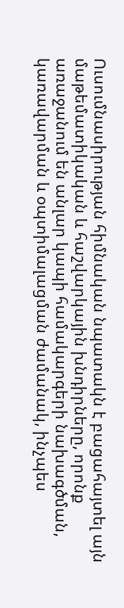Ուսումնասիրության հիմնական նպատակն է բացահայտել այն մաթեմատիկական և հաշվարկային խնդիրները, որոնք առաջանում են անլար կապի համակարգերի նախագծման, կառավարման և օպտիմալացման ժամանակ, ինչպես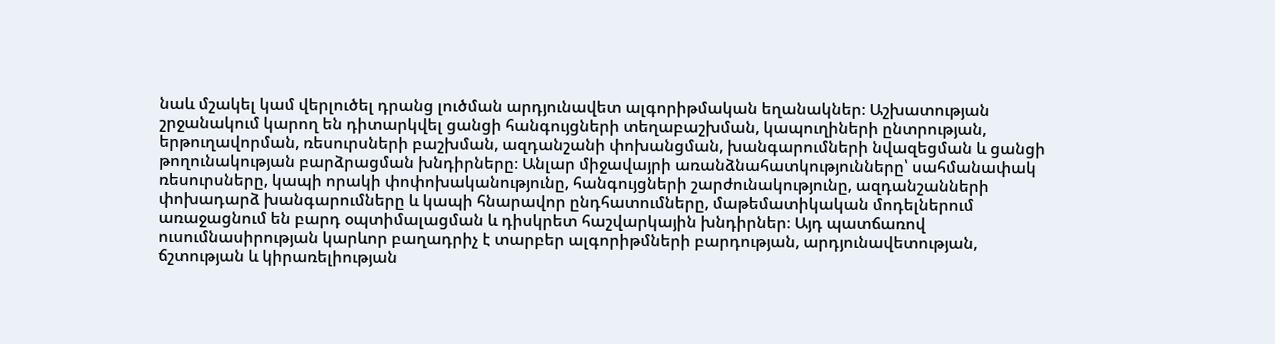նաև մշակել կամ վերլուծել դրանց լուծման արդյունավետ ալգորիթմական եղանակներ։ Աշխատության շրջանակում կարող են դիտարկվել ցանցի հանգույցների տեղաբաշխման, կապուղիների ընտրության, երթուղավորման, ռեսուրսների բաշխման, ազդանշանի փոխանցման, խանգարումների նվազեցման և ցանցի թողունակության բարձրացման խնդիրները։ Անլար միջավայրի առանձնահատկությունները՝ սահմանափակ ռեսուրսները, կապի որակի փոփոխականությունը, հանգույցների շարժունակությունը, ազդանշանների փոխադարձ խանգարումները և կապի հնարավոր ընդհատումները, մաթեմատիկական մոդելներում առաջացնում են բարդ օպտիմալացման և դիսկրետ հաշվարկային խնդիրներ։ Այդ պատճառով ուսումնասիրության կարևոր բաղադրիչ է տարբեր ալգորիթմների բարդության, արդյունավետության, ճշտության և կիրառելիության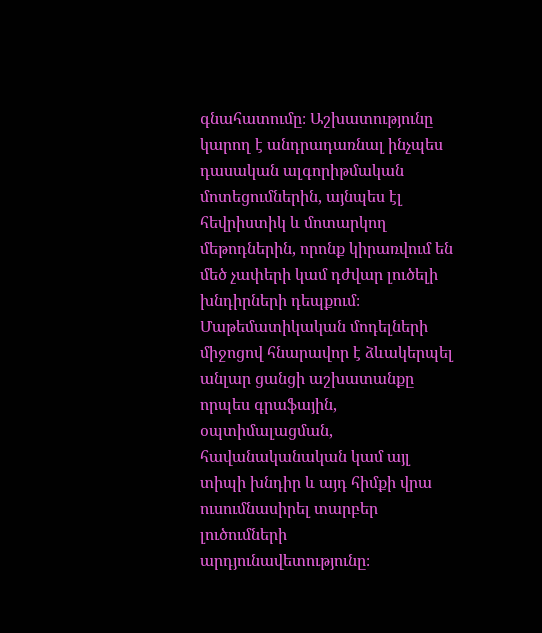գնահատումը։ Աշխատությունը կարող է անդրադառնալ ինչպես դասական ալգորիթմական մոտեցումներին, այնպես էլ հեվրիստիկ և մոտարկող մեթոդներին, որոնք կիրառվում են մեծ չափերի կամ դժվար լուծելի խնդիրների դեպքում։ Մաթեմատիկական մոդելների միջոցով հնարավոր է ձևակերպել անլար ցանցի աշխատանքը որպես գրաֆային, օպտիմալացման, հավանականական կամ այլ տիպի խնդիր և այդ հիմքի վրա ուսումնասիրել տարբեր լուծումների արդյունավետությունը։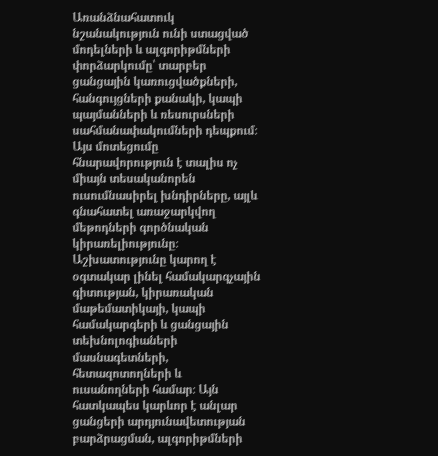Առանձնահատուկ նշանակություն ունի ստացված մոդելների և ալգորիթմների փորձարկումը՝ տարբեր ցանցային կառուցվածքների, հանգույցների քանակի, կապի պայմանների և ռեսուրսների սահմանափակումների դեպքում։ Այս մոտեցումը հնարավորություն է տալիս ոչ միայն տեսականորեն ուսումնասիրել խնդիրները, այլև գնահատել առաջարկվող մեթոդների գործնական կիրառելիությունը։ Աշխատությունը կարող է օգտակար լինել համակարգչային գիտության, կիրառական մաթեմատիկայի, կապի համակարգերի և ցանցային տեխնոլոգիաների մասնագետների, հետազոտողների և ուսանողների համար։ Այն հատկապես կարևոր է անլար ցանցերի արդյունավետության բարձրացման, ալգորիթմների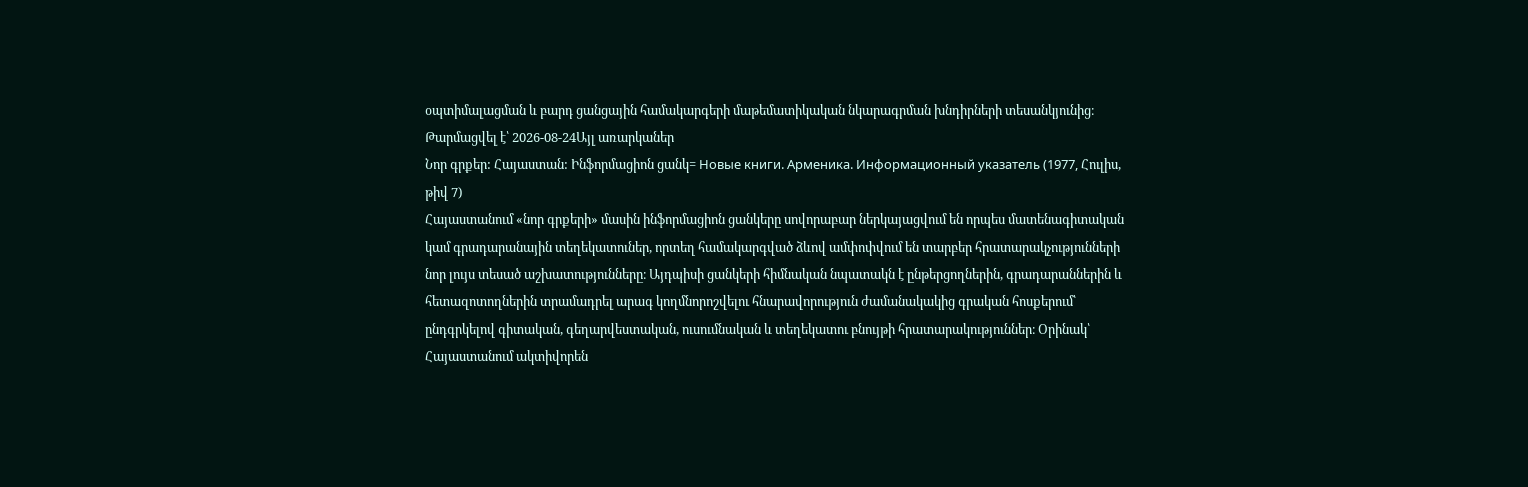օպտիմալացման և բարդ ցանցային համակարգերի մաթեմատիկական նկարագրման խնդիրների տեսանկյունից։
Թարմացվել է՝ 2026-08-24Այլ առարկաներ
Նոր գրքեր: Հայաստան: Ինֆորմացիոն ցանկ= Новые книги. Арменика. Информационный указатель (1977, Հուլիս, թիվ 7)
Հայաստանում «նոր գրքերի» մասին ինֆորմացիոն ցանկերը սովորաբար ներկայացվում են որպես մատենագիտական կամ գրադարանային տեղեկատուներ, որտեղ համակարգված ձևով ամփոփվում են տարբեր հրատարակչությունների նոր լույս տեսած աշխատությունները։ Այդպիսի ցանկերի հիմնական նպատակն է ընթերցողներին, գրադարաններին և հետազոտողներին տրամադրել արագ կողմնորոշվելու հնարավորություն ժամանակակից գրական հոսքերում՝ ընդգրկելով գիտական, գեղարվեստական, ուսումնական և տեղեկատու բնույթի հրատարակություններ։ Օրինակ՝ Հայաստանում ակտիվորեն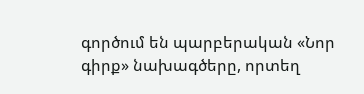գործում են պարբերական «Նոր գիրք» նախագծերը, որտեղ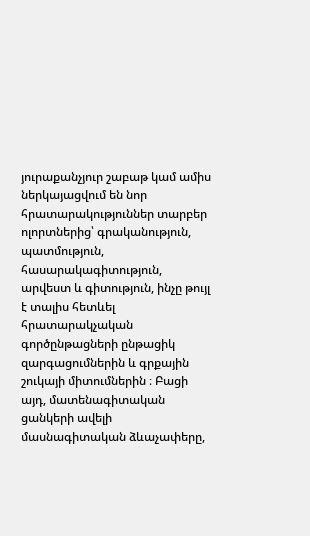յուրաքանչյուր շաբաթ կամ ամիս ներկայացվում են նոր հրատարակություններ տարբեր ոլորտներից՝ գրականություն, պատմություն, հասարակագիտություն, արվեստ և գիտություն, ինչը թույլ է տալիս հետևել հրատարակչական գործընթացների ընթացիկ զարգացումներին և գրքային շուկայի միտումներին ։ Բացի այդ, մատենագիտական ցանկերի ավելի մասնագիտական ձևաչափերը,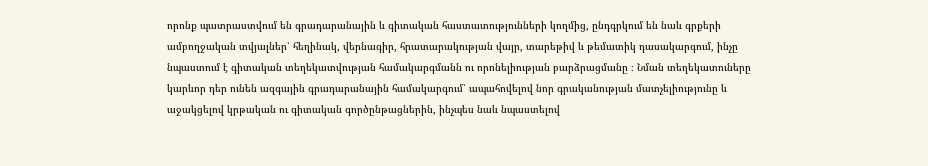որոնք պատրաստվում են գրադարանային և գիտական հաստատությունների կողմից, ընդգրկում են նաև գրքերի ամբողջական տվյալներ՝ հեղինակ, վերնագիր, հրատարակության վայր, տարեթիվ և թեմատիկ դասակարգում, ինչը նպաստում է գիտական տեղեկատվության համակարգմանն ու որոնելիության բարձրացմանը ։ Նման տեղեկատուները կարևոր դեր ունեն ազգային գրադարանային համակարգում՝ ապահովելով նոր գրականության մատչելիությունը և աջակցելով կրթական ու գիտական գործընթացներին, ինչպես նաև նպաստելով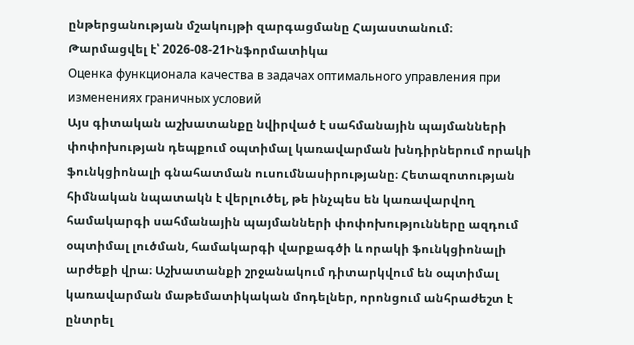ընթերցանության մշակույթի զարգացմանը Հայաստանում։
Թարմացվել է՝ 2026-08-21Ինֆորմատիկա
Оценка функционала качества в задачах оптимального управления при изменениях граничных условий
Այս գիտական աշխատանքը նվիրված է սահմանային պայմանների փոփոխության դեպքում օպտիմալ կառավարման խնդիրներում որակի ֆունկցիոնալի գնահատման ուսումնասիրությանը։ Հետազոտության հիմնական նպատակն է վերլուծել, թե ինչպես են կառավարվող համակարգի սահմանային պայմանների փոփոխությունները ազդում օպտիմալ լուծման, համակարգի վարքագծի և որակի ֆունկցիոնալի արժեքի վրա։ Աշխատանքի շրջանակում դիտարկվում են օպտիմալ կառավարման մաթեմատիկական մոդելներ, որոնցում անհրաժեշտ է ընտրել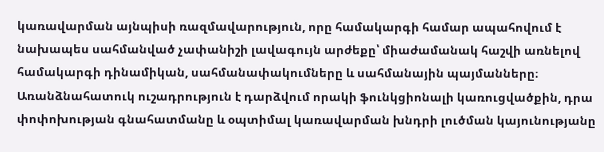կառավարման այնպիսի ռազմավարություն, որը համակարգի համար ապահովում է նախապես սահմանված չափանիշի լավագույն արժեքը՝ միաժամանակ հաշվի առնելով համակարգի դինամիկան, սահմանափակումները և սահմանային պայմանները։ Առանձնահատուկ ուշադրություն է դարձվում որակի ֆունկցիոնալի կառուցվածքին, դրա փոփոխության գնահատմանը և օպտիմալ կառավարման խնդրի լուծման կայունությանը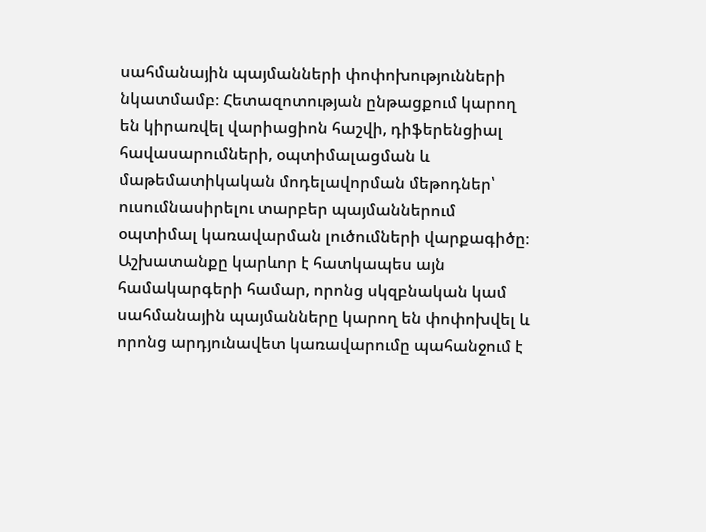սահմանային պայմանների փոփոխությունների նկատմամբ։ Հետազոտության ընթացքում կարող են կիրառվել վարիացիոն հաշվի, դիֆերենցիալ հավասարումների, օպտիմալացման և մաթեմատիկական մոդելավորման մեթոդներ՝ ուսումնասիրելու տարբեր պայմաններում օպտիմալ կառավարման լուծումների վարքագիծը։ Աշխատանքը կարևոր է հատկապես այն համակարգերի համար, որոնց սկզբնական կամ սահմանային պայմանները կարող են փոփոխվել և որոնց արդյունավետ կառավարումը պահանջում է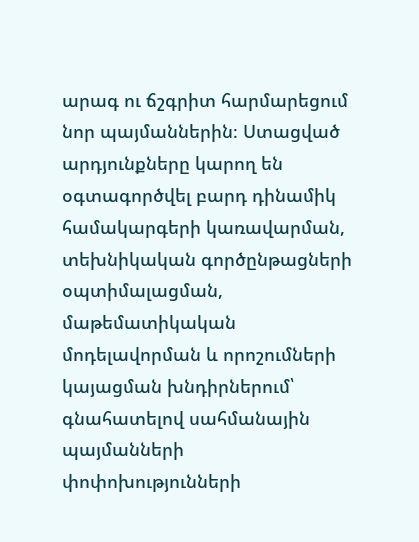արագ ու ճշգրիտ հարմարեցում նոր պայմաններին։ Ստացված արդյունքները կարող են օգտագործվել բարդ դինամիկ համակարգերի կառավարման, տեխնիկական գործընթացների օպտիմալացման, մաթեմատիկական մոդելավորման և որոշումների կայացման խնդիրներում՝ գնահատելով սահմանային պայմանների փոփոխությունների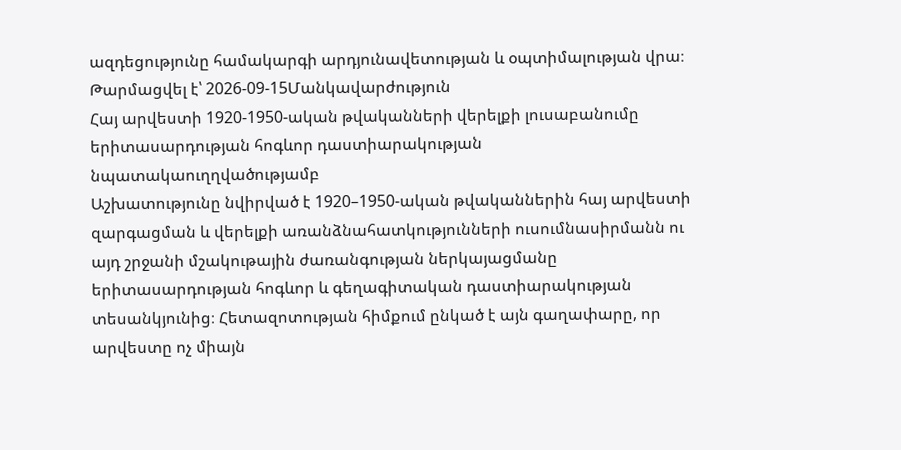ազդեցությունը համակարգի արդյունավետության և օպտիմալության վրա։
Թարմացվել է՝ 2026-09-15Մանկավարժություն
Հայ արվեստի 1920-1950-ական թվականների վերելքի լուսաբանումը երիտասարդության հոգևոր դաստիարակության նպատակաուղղվածությամբ
Աշխատությունը նվիրված է 1920–1950-ական թվականներին հայ արվեստի զարգացման և վերելքի առանձնահատկությունների ուսումնասիրմանն ու այդ շրջանի մշակութային ժառանգության ներկայացմանը երիտասարդության հոգևոր և գեղագիտական դաստիարակության տեսանկյունից։ Հետազոտության հիմքում ընկած է այն գաղափարը, որ արվեստը ոչ միայն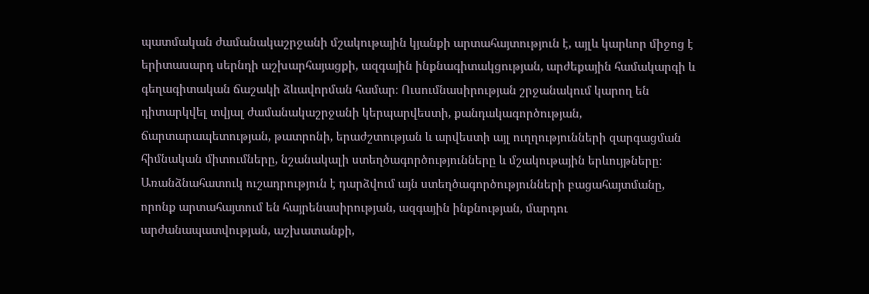պատմական ժամանակաշրջանի մշակութային կյանքի արտահայտություն է, այլև կարևոր միջոց է երիտասարդ սերնդի աշխարհայացքի, ազգային ինքնագիտակցության, արժեքային համակարգի և գեղագիտական ճաշակի ձևավորման համար։ Ուսումնասիրության շրջանակում կարող են դիտարկվել տվյալ ժամանակաշրջանի կերպարվեստի, քանդակագործության, ճարտարապետության, թատրոնի, երաժշտության և արվեստի այլ ուղղությունների զարգացման հիմնական միտումները, նշանակալի ստեղծագործությունները և մշակութային երևույթները։ Առանձնահատուկ ուշադրություն է դարձվում այն ստեղծագործությունների բացահայտմանը, որոնք արտահայտում են հայրենասիրության, ազգային ինքնության, մարդու արժանապատվության, աշխատանքի,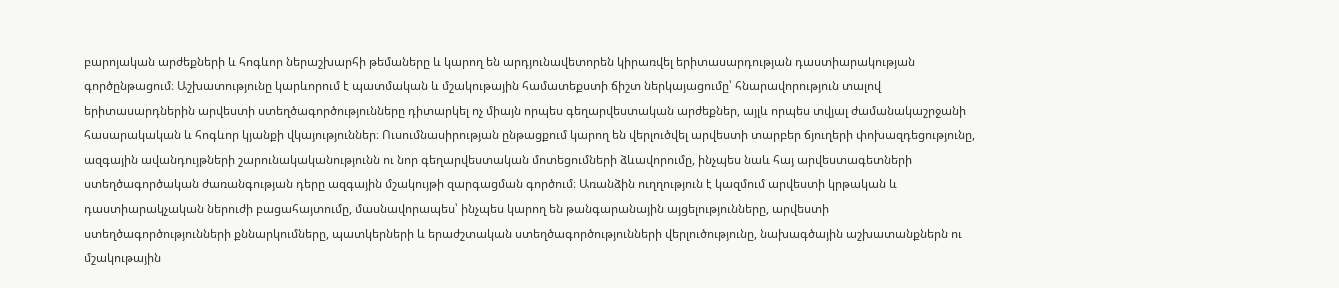բարոյական արժեքների և հոգևոր ներաշխարհի թեմաները և կարող են արդյունավետորեն կիրառվել երիտասարդության դաստիարակության գործընթացում։ Աշխատությունը կարևորում է պատմական և մշակութային համատեքստի ճիշտ ներկայացումը՝ հնարավորություն տալով երիտասարդներին արվեստի ստեղծագործությունները դիտարկել ոչ միայն որպես գեղարվեստական արժեքներ, այլև որպես տվյալ ժամանակաշրջանի հասարակական և հոգևոր կյանքի վկայություններ։ Ուսումնասիրության ընթացքում կարող են վերլուծվել արվեստի տարբեր ճյուղերի փոխազդեցությունը, ազգային ավանդույթների շարունակականությունն ու նոր գեղարվեստական մոտեցումների ձևավորումը, ինչպես նաև հայ արվեստագետների ստեղծագործական ժառանգության դերը ազգային մշակույթի զարգացման գործում։ Առանձին ուղղություն է կազմում արվեստի կրթական և դաստիարակչական ներուժի բացահայտումը, մասնավորապես՝ ինչպես կարող են թանգարանային այցելությունները, արվեստի ստեղծագործությունների քննարկումները, պատկերների և երաժշտական ստեղծագործությունների վերլուծությունը, նախագծային աշխատանքներն ու մշակութային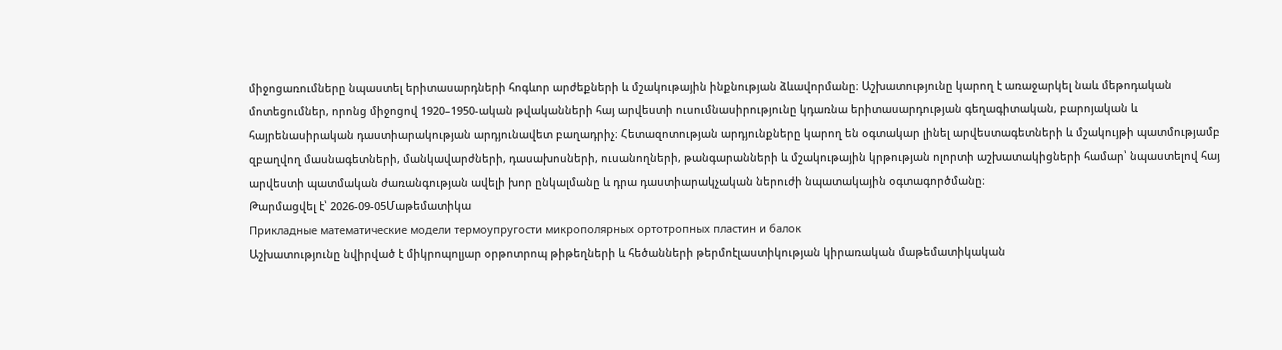միջոցառումները նպաստել երիտասարդների հոգևոր արժեքների և մշակութային ինքնության ձևավորմանը։ Աշխատությունը կարող է առաջարկել նաև մեթոդական մոտեցումներ, որոնց միջոցով 1920–1950-ական թվականների հայ արվեստի ուսումնասիրությունը կդառնա երիտասարդության գեղագիտական, բարոյական և հայրենասիրական դաստիարակության արդյունավետ բաղադրիչ։ Հետազոտության արդյունքները կարող են օգտակար լինել արվեստագետների և մշակույթի պատմությամբ զբաղվող մասնագետների, մանկավարժների, դասախոսների, ուսանողների, թանգարանների և մշակութային կրթության ոլորտի աշխատակիցների համար՝ նպաստելով հայ արվեստի պատմական ժառանգության ավելի խոր ընկալմանը և դրա դաստիարակչական ներուժի նպատակային օգտագործմանը։
Թարմացվել է՝ 2026-09-05Մաթեմատիկա
Прикладные математические модели термоупругости микрополярных ортотропных пластин и балок
Աշխատությունը նվիրված է միկրոպոլյար օրթոտրոպ թիթեղների և հեծանների թերմոէլաստիկության կիրառական մաթեմատիկական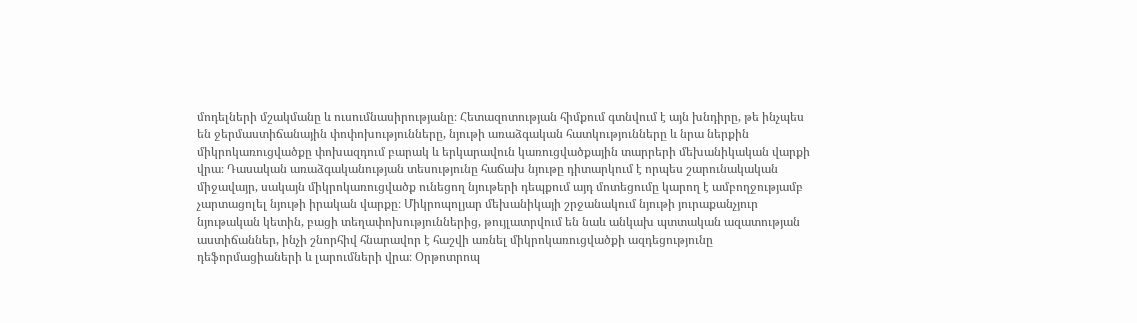մոդելների մշակմանը և ուսումնասիրությանը։ Հետազոտության հիմքում գտնվում է այն խնդիրը, թե ինչպես են ջերմաստիճանային փոփոխությունները, նյութի առաձգական հատկությունները և նրա ներքին միկրոկառուցվածքը փոխազդում բարակ և երկարավուն կառուցվածքային տարրերի մեխանիկական վարքի վրա։ Դասական առաձգականության տեսությունը հաճախ նյութը դիտարկում է որպես շարունակական միջավայր, սակայն միկրոկառուցվածք ունեցող նյութերի դեպքում այդ մոտեցումը կարող է ամբողջությամբ չարտացոլել նյութի իրական վարքը։ Միկրոպոլյար մեխանիկայի շրջանակում նյութի յուրաքանչյուր նյութական կետին, բացի տեղափոխություններից, թույլատրվում են նաև անկախ պտտական ազատության աստիճաններ, ինչի շնորհիվ հնարավոր է հաշվի առնել միկրոկառուցվածքի ազդեցությունը դեֆորմացիաների և լարումների վրա։ Օրթոտրոպ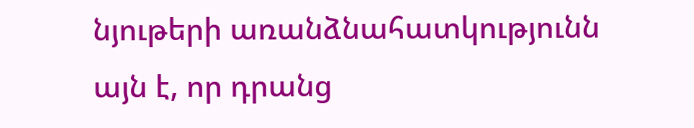նյութերի առանձնահատկությունն այն է, որ դրանց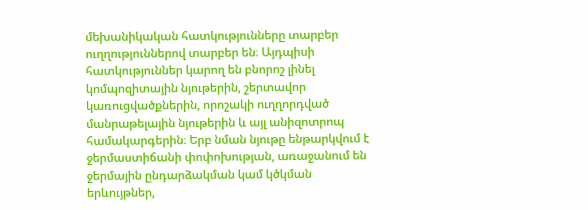մեխանիկական հատկությունները տարբեր ուղղություններով տարբեր են։ Այդպիսի հատկություններ կարող են բնորոշ լինել կոմպոզիտային նյութերին, շերտավոր կառուցվածքներին, որոշակի ուղղորդված մանրաթելային նյութերին և այլ անիզոտրոպ համակարգերին։ Երբ նման նյութը ենթարկվում է ջերմաստիճանի փոփոխության, առաջանում են ջերմային ընդարձակման կամ կծկման երևույթներ,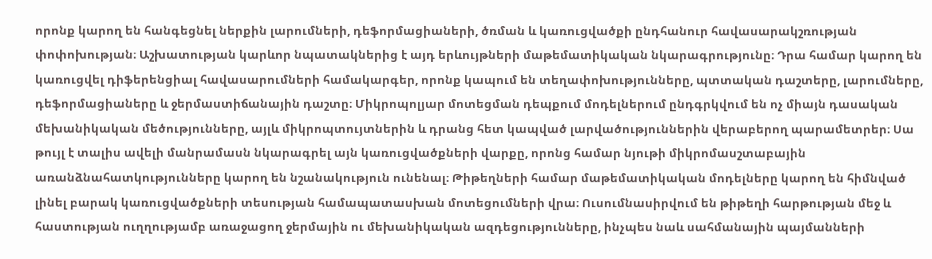որոնք կարող են հանգեցնել ներքին լարումների, դեֆորմացիաների, ծռման և կառուցվածքի ընդհանուր հավասարակշռության փոփոխության։ Աշխատության կարևոր նպատակներից է այդ երևույթների մաթեմատիկական նկարագրությունը։ Դրա համար կարող են կառուցվել դիֆերենցիալ հավասարումների համակարգեր, որոնք կապում են տեղափոխությունները, պտտական դաշտերը, լարումները, դեֆորմացիաները և ջերմաստիճանային դաշտը։ Միկրոպոլյար մոտեցման դեպքում մոդելներում ընդգրկվում են ոչ միայն դասական մեխանիկական մեծությունները, այլև միկրոպտույտներին և դրանց հետ կապված լարվածություններին վերաբերող պարամետրեր։ Սա թույլ է տալիս ավելի մանրամասն նկարագրել այն կառուցվածքների վարքը, որոնց համար նյութի միկրոմասշտաբային առանձնահատկությունները կարող են նշանակություն ունենալ։ Թիթեղների համար մաթեմատիկական մոդելները կարող են հիմնված լինել բարակ կառուցվածքների տեսության համապատասխան մոտեցումների վրա։ Ուսումնասիրվում են թիթեղի հարթության մեջ և հաստության ուղղությամբ առաջացող ջերմային ու մեխանիկական ազդեցությունները, ինչպես նաև սահմանային պայմանների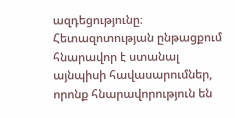ազդեցությունը։ Հետազոտության ընթացքում հնարավոր է ստանալ այնպիսի հավասարումներ, որոնք հնարավորություն են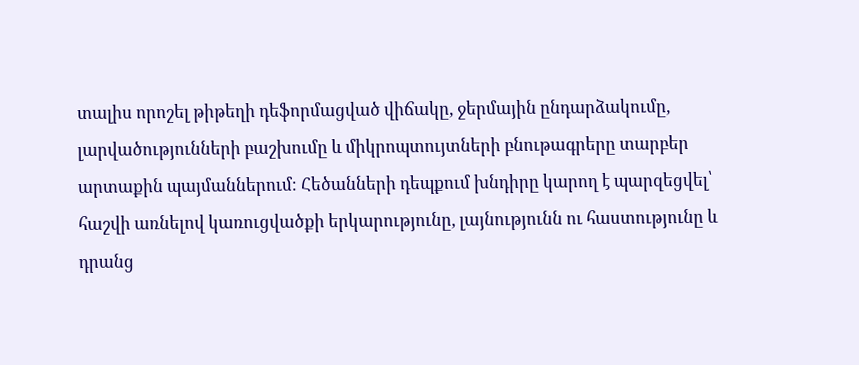տալիս որոշել թիթեղի դեֆորմացված վիճակը, ջերմային ընդարձակումը, լարվածությունների բաշխումը և միկրոպտույտների բնութագրերը տարբեր արտաքին պայմաններում։ Հեծանների դեպքում խնդիրը կարող է պարզեցվել՝ հաշվի առնելով կառուցվածքի երկարությունը, լայնությունն ու հաստությունը և դրանց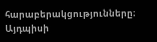հարաբերակցությունները։ Այդպիսի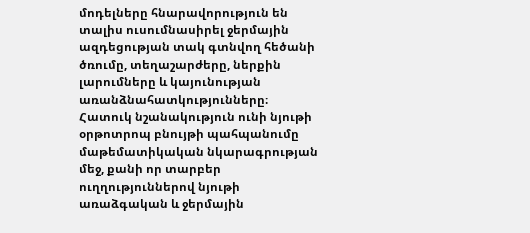մոդելները հնարավորություն են տալիս ուսումնասիրել ջերմային ազդեցության տակ գտնվող հեծանի ծռումը, տեղաշարժերը, ներքին լարումները և կայունության առանձնահատկությունները։ Հատուկ նշանակություն ունի նյութի օրթոտրոպ բնույթի պահպանումը մաթեմատիկական նկարագրության մեջ, քանի որ տարբեր ուղղություններով նյութի առաձգական և ջերմային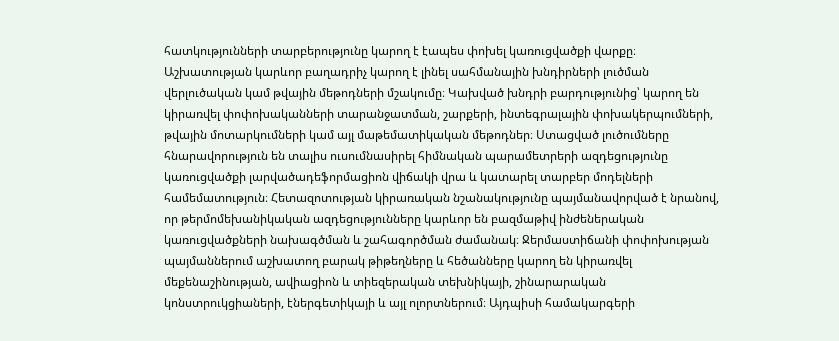հատկությունների տարբերությունը կարող է էապես փոխել կառուցվածքի վարքը։ Աշխատության կարևոր բաղադրիչ կարող է լինել սահմանային խնդիրների լուծման վերլուծական կամ թվային մեթոդների մշակումը։ Կախված խնդրի բարդությունից՝ կարող են կիրառվել փոփոխականների տարանջատման, շարքերի, ինտեգրալային փոխակերպումների, թվային մոտարկումների կամ այլ մաթեմատիկական մեթոդներ։ Ստացված լուծումները հնարավորություն են տալիս ուսումնասիրել հիմնական պարամետրերի ազդեցությունը կառուցվածքի լարվածադեֆորմացիոն վիճակի վրա և կատարել տարբեր մոդելների համեմատություն։ Հետազոտության կիրառական նշանակությունը պայմանավորված է նրանով, որ թերմոմեխանիկական ազդեցությունները կարևոր են բազմաթիվ ինժեներական կառուցվածքների նախագծման և շահագործման ժամանակ։ Ջերմաստիճանի փոփոխության պայմաններում աշխատող բարակ թիթեղները և հեծանները կարող են կիրառվել մեքենաշինության, ավիացիոն և տիեզերական տեխնիկայի, շինարարական կոնստրուկցիաների, էներգետիկայի և այլ ոլորտներում։ Այդպիսի համակարգերի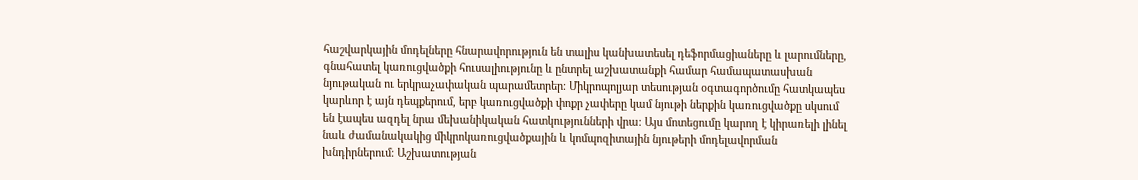հաշվարկային մոդելները հնարավորություն են տալիս կանխատեսել դեֆորմացիաները և լարումները, գնահատել կառուցվածքի հուսալիությունը և ընտրել աշխատանքի համար համապատասխան նյութական ու երկրաչափական պարամետրեր։ Միկրոպոլյար տեսության օգտագործումը հատկապես կարևոր է այն դեպքերում, երբ կառուցվածքի փոքր չափերը կամ նյութի ներքին կառուցվածքը սկսում են էապես ազդել նրա մեխանիկական հատկությունների վրա։ Այս մոտեցումը կարող է կիրառելի լինել նաև ժամանակակից միկրոկառուցվածքային և կոմպոզիտային նյութերի մոդելավորման խնդիրներում։ Աշխատության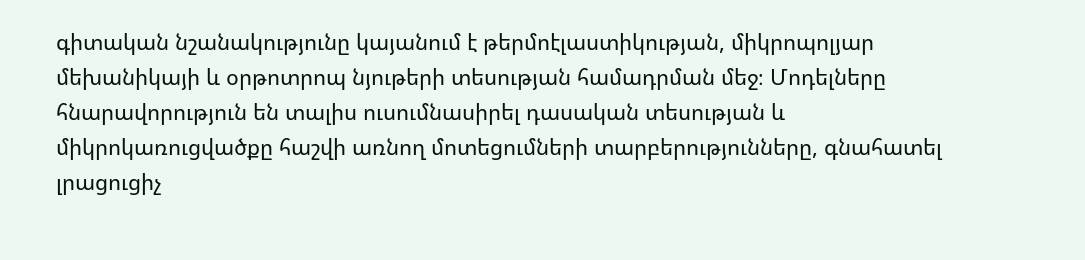գիտական նշանակությունը կայանում է թերմոէլաստիկության, միկրոպոլյար մեխանիկայի և օրթոտրոպ նյութերի տեսության համադրման մեջ։ Մոդելները հնարավորություն են տալիս ուսումնասիրել դասական տեսության և միկրոկառուցվածքը հաշվի առնող մոտեցումների տարբերությունները, գնահատել լրացուցիչ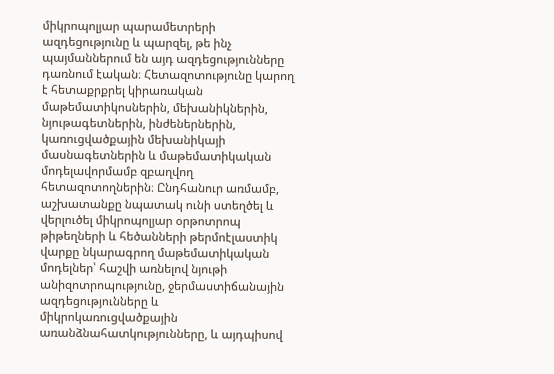միկրոպոլյար պարամետրերի ազդեցությունը և պարզել, թե ինչ պայմաններում են այդ ազդեցությունները դառնում էական։ Հետազոտությունը կարող է հետաքրքրել կիրառական մաթեմատիկոսներին, մեխանիկներին, նյութագետներին, ինժեներներին, կառուցվածքային մեխանիկայի մասնագետներին և մաթեմատիկական մոդելավորմամբ զբաղվող հետազոտողներին։ Ընդհանուր առմամբ, աշխատանքը նպատակ ունի ստեղծել և վերլուծել միկրոպոլյար օրթոտրոպ թիթեղների և հեծանների թերմոէլաստիկ վարքը նկարագրող մաթեմատիկական մոդելներ՝ հաշվի առնելով նյութի անիզոտրոպությունը, ջերմաստիճանային ազդեցությունները և միկրոկառուցվածքային առանձնահատկությունները, և այդպիսով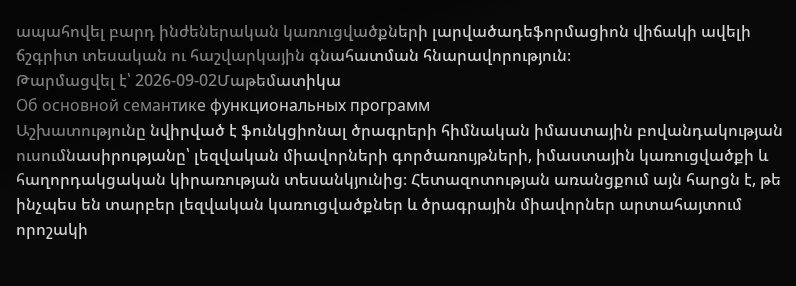ապահովել բարդ ինժեներական կառուցվածքների լարվածադեֆորմացիոն վիճակի ավելի ճշգրիտ տեսական ու հաշվարկային գնահատման հնարավորություն։
Թարմացվել է՝ 2026-09-02Մաթեմատիկա
Об основной семантике функциональных программ
Աշխատությունը նվիրված է ֆունկցիոնալ ծրագրերի հիմնական իմաստային բովանդակության ուսումնասիրությանը՝ լեզվական միավորների գործառույթների, իմաստային կառուցվածքի և հաղորդակցական կիրառության տեսանկյունից։ Հետազոտության առանցքում այն հարցն է, թե ինչպես են տարբեր լեզվական կառուցվածքներ և ծրագրային միավորներ արտահայտում որոշակի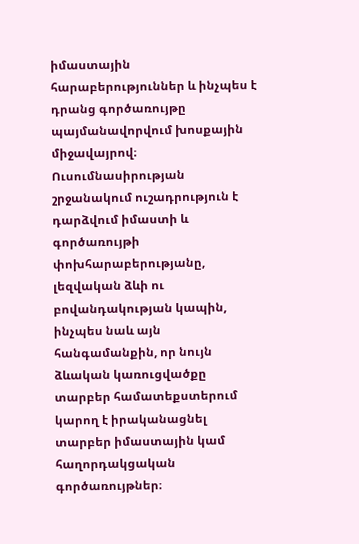իմաստային հարաբերություններ և ինչպես է դրանց գործառույթը պայմանավորվում խոսքային միջավայրով։ Ուսումնասիրության շրջանակում ուշադրություն է դարձվում իմաստի և գործառույթի փոխհարաբերությանը, լեզվական ձևի ու բովանդակության կապին, ինչպես նաև այն հանգամանքին, որ նույն ձևական կառուցվածքը տարբեր համատեքստերում կարող է իրականացնել տարբեր իմաստային կամ հաղորդակցական գործառույթներ։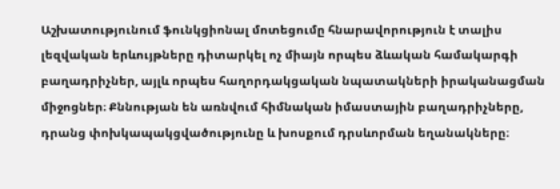Աշխատությունում ֆունկցիոնալ մոտեցումը հնարավորություն է տալիս լեզվական երևույթները դիտարկել ոչ միայն որպես ձևական համակարգի բաղադրիչներ, այլև որպես հաղորդակցական նպատակների իրականացման միջոցներ։ Քննության են առնվում հիմնական իմաստային բաղադրիչները, դրանց փոխկապակցվածությունը և խոսքում դրսևորման եղանակները։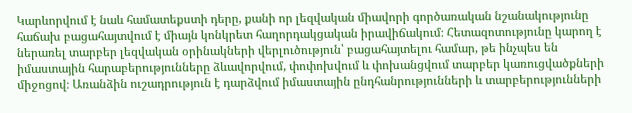Կարևորվում է նաև համատեքստի դերը, քանի որ լեզվական միավորի գործառական նշանակությունը հաճախ բացահայտվում է միայն կոնկրետ հաղորդակցական իրավիճակում։ Հետազոտությունը կարող է ներառել տարբեր լեզվական օրինակների վերլուծություն՝ բացահայտելու համար, թե ինչպես են իմաստային հարաբերությունները ձևավորվում, փոփոխվում և փոխանցվում տարբեր կառուցվածքների միջոցով։ Առանձին ուշադրություն է դարձվում իմաստային ընդհանրությունների և տարբերությունների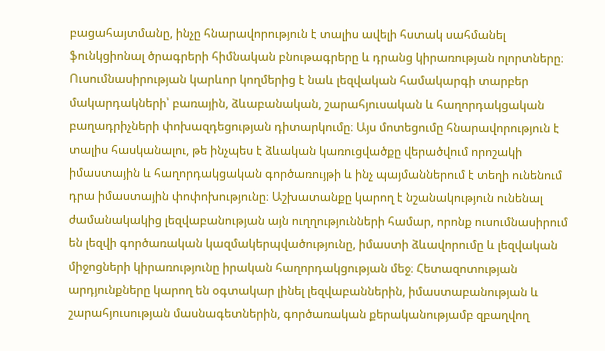բացահայտմանը, ինչը հնարավորություն է տալիս ավելի հստակ սահմանել ֆունկցիոնալ ծրագրերի հիմնական բնութագրերը և դրանց կիրառության ոլորտները։ Ուսումնասիրության կարևոր կողմերից է նաև լեզվական համակարգի տարբեր մակարդակների՝ բառային, ձևաբանական, շարահյուսական և հաղորդակցական բաղադրիչների փոխազդեցության դիտարկումը։ Այս մոտեցումը հնարավորություն է տալիս հասկանալու, թե ինչպես է ձևական կառուցվածքը վերածվում որոշակի իմաստային և հաղորդակցական գործառույթի և ինչ պայմաններում է տեղի ունենում դրա իմաստային փոփոխությունը։ Աշխատանքը կարող է նշանակություն ունենալ ժամանակակից լեզվաբանության այն ուղղությունների համար, որոնք ուսումնասիրում են լեզվի գործառական կազմակերպվածությունը, իմաստի ձևավորումը և լեզվական միջոցների կիրառությունը իրական հաղորդակցության մեջ։ Հետազոտության արդյունքները կարող են օգտակար լինել լեզվաբաններին, իմաստաբանության և շարահյուսության մասնագետներին, գործառական քերականությամբ զբաղվող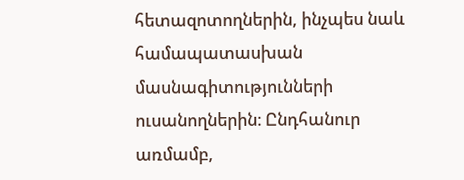հետազոտողներին, ինչպես նաև համապատասխան մասնագիտությունների ուսանողներին։ Ընդհանուր առմամբ,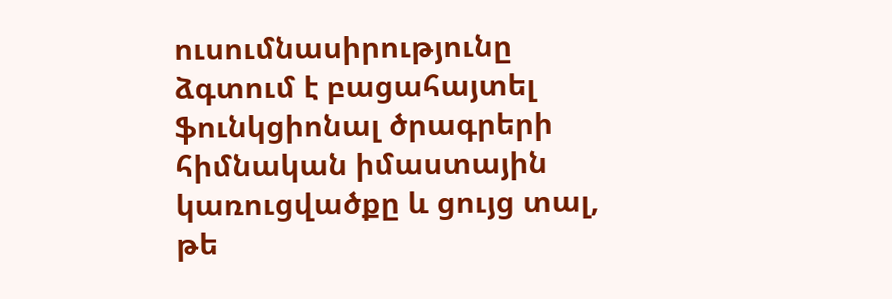ուսումնասիրությունը ձգտում է բացահայտել ֆունկցիոնալ ծրագրերի հիմնական իմաստային կառուցվածքը և ցույց տալ, թե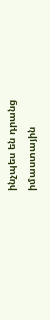ինչպես են դրանց իմաստային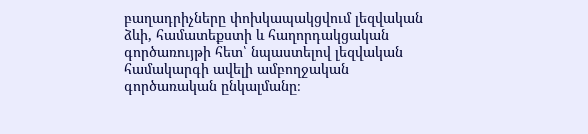բաղադրիչները փոխկապակցվում լեզվական ձևի, համատեքստի և հաղորդակցական գործառույթի հետ՝ նպաստելով լեզվական համակարգի ավելի ամբողջական գործառական ընկալմանը։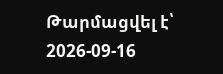Թարմացվել է՝ 2026-09-16